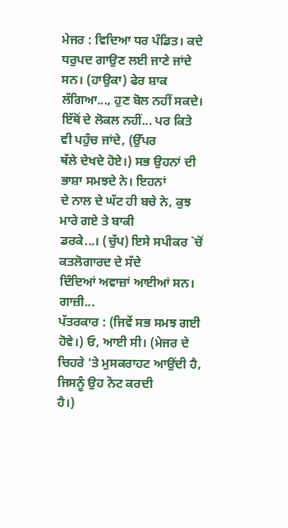ਮੇਜਰ : ਵਿਦਿਆ ਧਰ ਪੰਡਿਤ। ਕਦੇ ਧਰੁਪਦ ਗਾਉਣ ਲਈ ਜਾਣੇ ਜਾਂਦੇ
ਸਨ। (ਹਾਉਕਾ) ਫੇਰ ਸ਼ਾਕ ਲੱਗਿਆ..., ਹੁਣ ਬੋਲ ਨਹੀਂ ਸਕਦੇ।
ਇੱਥੋਂ ਦੇ ਲੋਕਲ ਨਹੀਂ... ਪਰ ਕਿਤੇ ਵੀ ਪਹੁੰਚ ਜਾਂਦੇ, (ਉੱਪਰ
ਥੱਲੇ ਦੇਖਦੇ ਹੋਏ।) ਸਭ ਉਹਨਾਂ ਦੀ ਭਾਸ਼ਾ ਸਮਝਦੇ ਨੇ। ਇਹਨਾਂ
ਦੇ ਨਾਲ ਦੇ ਘੱਟ ਹੀ ਬਚੇ ਨੇ, ਕੁਝ ਮਾਰੇ ਗਏ ਤੇ ਬਾਕੀ
ਡਰਕੇ...। (ਚੁੱਪ) ਇਸੇ ਸਪੀਕਰ `ਚੋਂ ਕਤਲੋਗਾਰਦ ਦੇ ਸੱਦੇ
ਦਿੰਦਿਆਂ ਅਵਾਜ਼ਾਂ ਆਈਆਂ ਸਨ। ਗਾਜ਼ੀ...
ਪੱਤਰਕਾਰ : (ਜਿਵੇਂ ਸਭ ਸਮਝ ਗਈ ਹੋਵੇ।) ਓ, ਆਈ ਸੀ। (ਮੇਜਰ ਦੇ
ਚਿਹਰੇ 'ਤੇ ਮੁਸਕਰਾਹਟ ਆਉਂਦੀ ਹੈ, ਜਿਸਨੂੰ ਉਹ ਨੋਟ ਕਰਦੀ
ਹੈ।)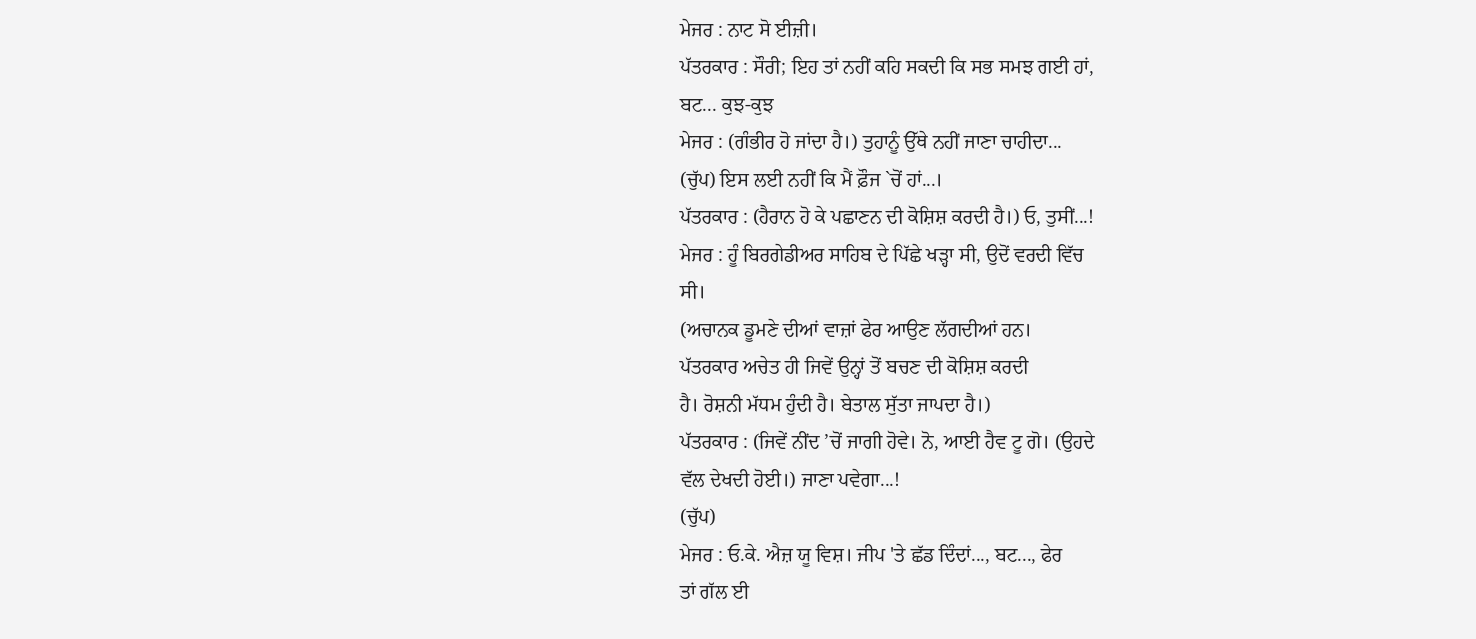ਮੇਜਰ : ਨਾਟ ਸੋ ਈਜ਼ੀ।
ਪੱਤਰਕਾਰ : ਸੌਰੀ; ਇਹ ਤਾਂ ਨਹੀਂ ਕਹਿ ਸਕਦੀ ਕਿ ਸਭ ਸਮਝ ਗਈ ਹਾਂ,
ਬਟ... ਕੁਝ-ਕੁਝ
ਮੇਜਰ : (ਗੰਭੀਰ ਹੋ ਜਾਂਦਾ ਹੈ।) ਤੁਹਾਨੂੰ ਉੱਥੇ ਨਹੀਂ ਜਾਣਾ ਚਾਹੀਦਾ...
(ਚੁੱਪ) ਇਸ ਲਈ ਨਹੀਂ ਕਿ ਮੈਂ ਫ਼ੌਜ `ਚੋਂ ਹਾਂ...।
ਪੱਤਰਕਾਰ : (ਹੈਰਾਨ ਹੋ ਕੇ ਪਛਾਣਨ ਦੀ ਕੋਸ਼ਿਸ਼ ਕਰਦੀ ਹੈ।) ਓ, ਤੁਸੀਂ...!
ਮੇਜਰ : ਹੂੰ ਬਿਰਗੇਡੀਅਰ ਸਾਹਿਬ ਦੇ ਪਿੱਛੇ ਖੜ੍ਹਾ ਸੀ, ਉਦੋਂ ਵਰਦੀ ਵਿੱਚ
ਸੀ।
(ਅਚਾਨਕ ਡੂਮਣੇ ਦੀਆਂ ਵਾਜ਼ਾਂ ਫੇਰ ਆਉਣ ਲੱਗਦੀਆਂ ਹਨ।
ਪੱਤਰਕਾਰ ਅਚੇਤ ਹੀ ਜਿਵੇਂ ਉਨ੍ਹਾਂ ਤੋਂ ਬਚਣ ਦੀ ਕੋਸ਼ਿਸ਼ ਕਰਦੀ
ਹੈ। ਰੋਸ਼ਨੀ ਮੱਧਮ ਹੁੰਦੀ ਹੈ। ਬੇਤਾਲ ਸੁੱਤਾ ਜਾਪਦਾ ਹੈ।)
ਪੱਤਰਕਾਰ : (ਜਿਵੇਂ ਨੀਂਦ ’ਚੋਂ ਜਾਗੀ ਹੋਵੇ। ਨੋ, ਆਈ ਹੈਵ ਟੂ ਗੋ। (ਉਹਦੇ
ਵੱਲ ਦੇਖਦੀ ਹੋਈ।) ਜਾਣਾ ਪਵੇਗਾ...!
(ਚੁੱਪ)
ਮੇਜਰ : ਓ.ਕੇ. ਐਜ਼ ਯੂ ਵਿਸ਼। ਜੀਪ 'ਤੇ ਛੱਡ ਦਿੰਦਾਂ..., ਬਟ..., ਫੇਰ
ਤਾਂ ਗੱਲ ਈ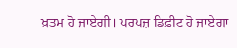ਖ਼ਤਮ ਹੋ ਜਾਏਗੀ। ਪਰਪਜ਼ ਡਿਫ਼ੀਟ ਹੋ ਜਾਏਗਾ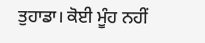ਤੁਹਾਡਾ। ਕੋਈ ਮੂੰਹ ਨਹੀਂ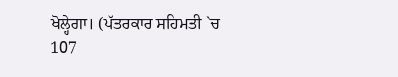ਖੋਲ੍ਹੇਗਾ। (ਪੱਤਰਕਾਰ ਸਹਿਮਤੀ `ਚ
107